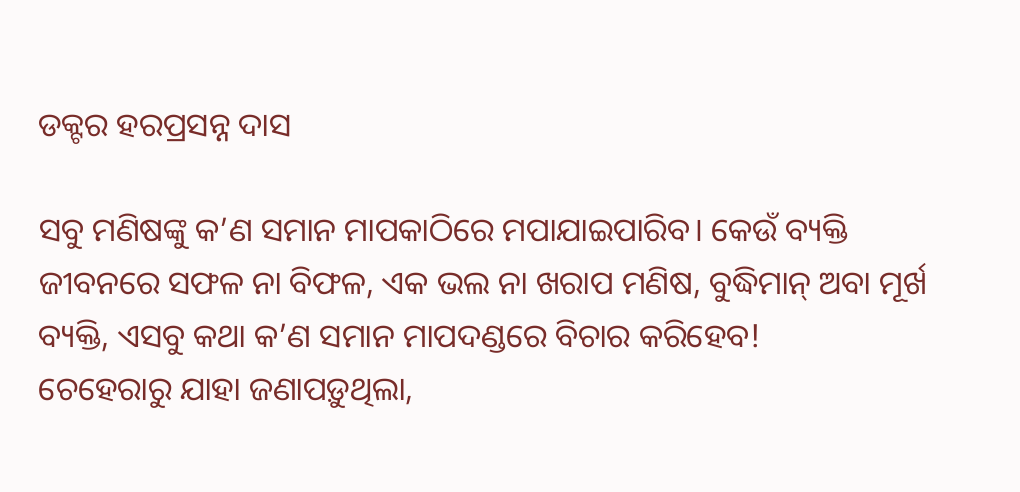ଡକ୍ଟର ହରପ୍ରସନ୍ନ ଦାସ

ସବୁ ମଣିଷଙ୍କୁ କ’ଣ ସମାନ ମାପକାଠିରେ ମପାଯାଇପାରିବ। କେଉଁ ବ୍ୟକ୍ତି ଜୀବନରେ ସଫଳ ନା ବିଫଳ, ଏକ ଭଲ ନା ଖରାପ ମଣିଷ, ବୁଦ୍ଧିମାନ୍ ଅବା ମୂର୍ଖ ବ୍ୟକ୍ତି, ଏସବୁ କଥା କ’ଣ ସମାନ ମାପଦଣ୍ଡରେ ବିଚାର କରିହେବ!
ଚେହେରାରୁ ଯାହା ଜଣାପଡ଼ୁଥିଲା,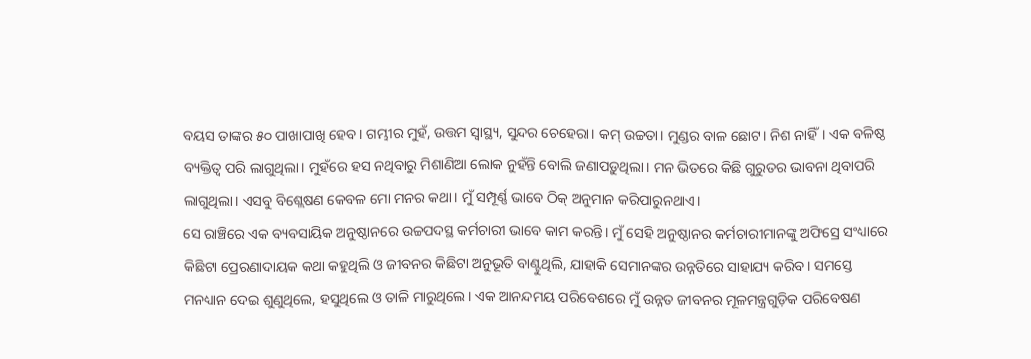ବୟସ ତାଙ୍କର ୫୦ ପାଖାପାଖି ହେବ। ଗମ୍ଭୀର ମୁହଁ, ଉତ୍ତମ ସ୍ୱାସ୍ଥ୍ୟ, ସୁନ୍ଦର ଚେହେରା। କମ୍ ଉଚ୍ଚତା। ମୁଣ୍ଡର ବାଳ ଛୋଟ। ନିଶ ନାହିଁ। ଏକ ବଳିଷ୍ଠ ବ୍ୟକ୍ତିତ୍ୱ ପରି ଲାଗୁଥିଲା। ମୁହଁରେ ହସ ନଥିବାରୁ ମିଶାଣିଆ ଲୋକ ନୁହଁନ୍ତି ବୋଲି ଜଣାପଡ଼ୁଥିଲା। ମନ ଭିତରେ କିଛି ଗୁରୁତର ଭାବନା ଥିବାପରି ଲାଗୁଥିଲା। ଏସବୁ ବିଶ୍ଲେଷଣ କେବଳ ମୋ ମନର କଥା। ମୁଁ ସମ୍ପୂର୍ଣ୍ଣ ଭାବେ ଠିକ୍ ଅନୁମାନ କରିପାରୁନଥାଏ।
ସେ ରାଞ୍ଚିରେ ଏକ ବ୍ୟବସାୟିକ ଅନୁଷ୍ଠାନରେ ଉଚ୍ଚପଦସ୍ଥ କର୍ମଚାରୀ ଭାବେ କାମ କରନ୍ତି। ମୁଁ ସେହି ଅନୁଷ୍ଠାନର କର୍ମଚାରୀମାନଙ୍କୁ ଅଫିସ୍ରେ ସଂଧ୍ୟାରେ କିଛିଟା ପ୍ରେରଣାଦାୟକ କଥା କହୁଥିଲି ଓ ଜୀବନର କିଛିଟା ଅନୁଭୂତି ବାଣ୍ଟୁଥିଲି, ଯାହାକି ସେମାନଙ୍କର ଉନ୍ନତିରେ ସାହାଯ୍ୟ କରିବ। ସମସ୍ତେ ମନଧ୍ୟାନ ଦେଇ ଶୁଣୁଥିଲେ, ହସୁଥିଲେ ଓ ତାଳି ମାରୁଥିଲେ। ଏକ ଆନନ୍ଦମୟ ପରିବେଶରେ ମୁଁ ଉନ୍ନତ ଜୀବନର ମୂଳମନ୍ତ୍ରଗୁଡ଼ିକ ପରିବେଷଣ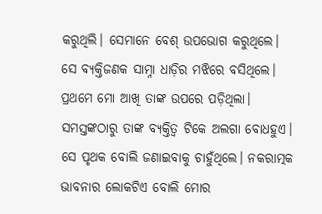କରୁଥିଲି। ସେମାନେ ବେଶ୍ ଉପଭୋଗ କରୁଥିଲେ।
ସେ ବ୍ୟକ୍ତିଜଣକ ସାମ୍ନା ଧାଡ଼ିର ମଝିରେ ବସିଥିଲେ। ପ୍ରଥମେ ମୋ ଆଖି ତାଙ୍କ ଉପରେ ପଡ଼ିଥିଲା। ସମସ୍ତଙ୍କଠାରୁ ତାଙ୍କ ବ୍ୟକ୍ତିତ୍ୱ ଟିକେ ଅଲଗା ବୋଧହୁଏ। ସେ ପୃଥକ ବୋଲି ଜଣାଇବାକୁ ଚାହୁଁଥିଲେ। ନକରାତ୍ମକ ଭାବନାର ଲୋକଟିଏ ବୋଲି ମୋର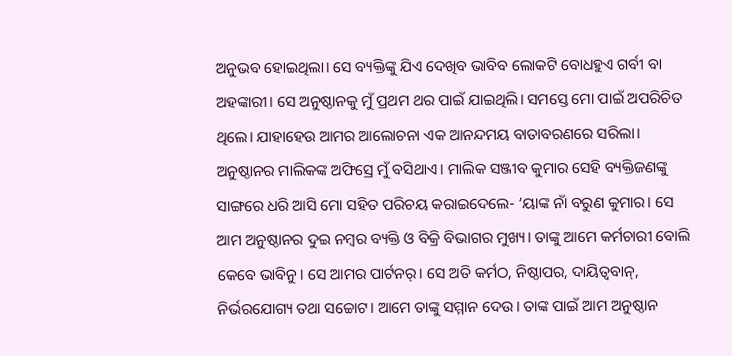ଅନୁଭବ ହୋଇଥିଲା। ସେ ବ୍ୟକ୍ତିଙ୍କୁ ଯିଏ ଦେଖିବ ଭାବିବ ଲୋକଟି ବୋଧହୁଏ ଗର୍ବୀ ବା ଅହଙ୍କାରୀ। ସେ ଅନୁଷ୍ଠାନକୁ ମୁଁ ପ୍ରଥମ ଥର ପାଇଁ ଯାଇଥିଲି। ସମସ୍ତେ ମୋ ପାଇଁ ଅପରିଚିତ ଥିଲେ। ଯାହାହେଉ ଆମର ଆଲୋଚନା ଏକ ଆନନ୍ଦମୟ ବାତାବରଣରେ ସରିଲା।
ଅନୁଷ୍ଠାନର ମାଲିକଙ୍କ ଅଫିସ୍ରେ ମୁଁ ବସିଥାଏ। ମାଲିକ ସଞ୍ଜୀବ କୁମାର ସେହି ବ୍ୟକ୍ତିଜଣଙ୍କୁ ସାଙ୍ଗରେ ଧରି ଆସି ମୋ ସହିତ ପରିଚୟ କରାଇଦେଲେ- ‘ୟାଙ୍କ ନାଁ ବରୁଣ କୁମାର। ସେ ଆମ ଅନୁଷ୍ଠାନର ଦୁଇ ନମ୍ବର ବ୍ୟକ୍ତି ଓ ବିକ୍ରି ବିଭାଗର ମୁଖ୍ୟ। ତାଙ୍କୁ ଆମେ କର୍ମଚାରୀ ବୋଲି କେବେ ଭାବିନୁ। ସେ ଆମର ପାର୍ଟନର୍। ସେ ଅତି କର୍ମଠ, ନିଷ୍ଠାପର, ଦାୟିତ୍ୱବାନ୍, ନିର୍ଭରଯୋଗ୍ୟ ତଥା ସଚ୍ଚୋଟ। ଆମେ ତାଙ୍କୁ ସମ୍ମାନ ଦେଉ। ତାଙ୍କ ପାଇଁ ଆମ ଅନୁଷ୍ଠାନ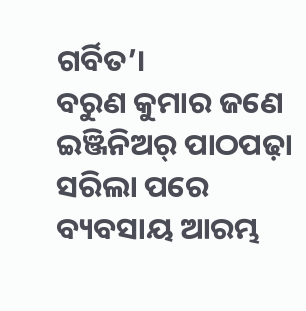ଗର୍ବିତ’।
ବରୁଣ କୁମାର ଜଣେ ଇଞ୍ଜିନିଅର୍ ପାଠପଢ଼ା ସରିଲା ପରେ ବ୍ୟବସାୟ ଆରମ୍ଭ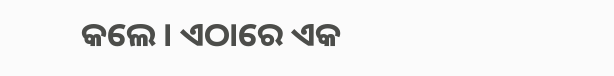କଲେ। ଏଠାରେ ଏକ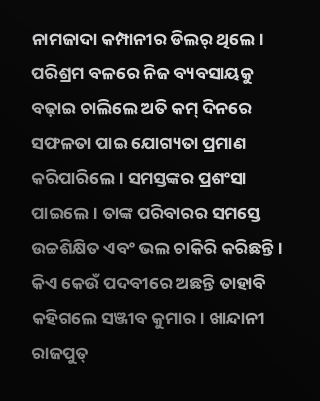ନାମଜାଦା କମ୍ପାନୀର ଡିଲର୍ ଥିଲେ। ପରିଶ୍ରମ ବଳରେ ନିଜ ବ୍ୟବସାୟକୁ ବଢ଼ାଇ ଚାଲିଲେ ଅତି କମ୍ ଦିନରେ ସଫଳତା ପାଇ ଯୋଗ୍ୟତା ପ୍ରମାଣ କରିପାରିଲେ। ସମସ୍ତଙ୍କର ପ୍ରଶଂସା ପାଇଲେ। ତାଙ୍କ ପରିବାରର ସମସ୍ତେ ଉଚ୍ଚଶିକ୍ଷିତ ଏବଂ ଭଲ ଚାକିରି କରିଛନ୍ତି। କିଏ କେଉଁ ପଦବୀରେ ଅଛନ୍ତି ତାହାବି କହିଗଲେ ସଞ୍ଜୀବ କୁମାର। ଖାନ୍ଦାନୀ ରାଜପୁତ୍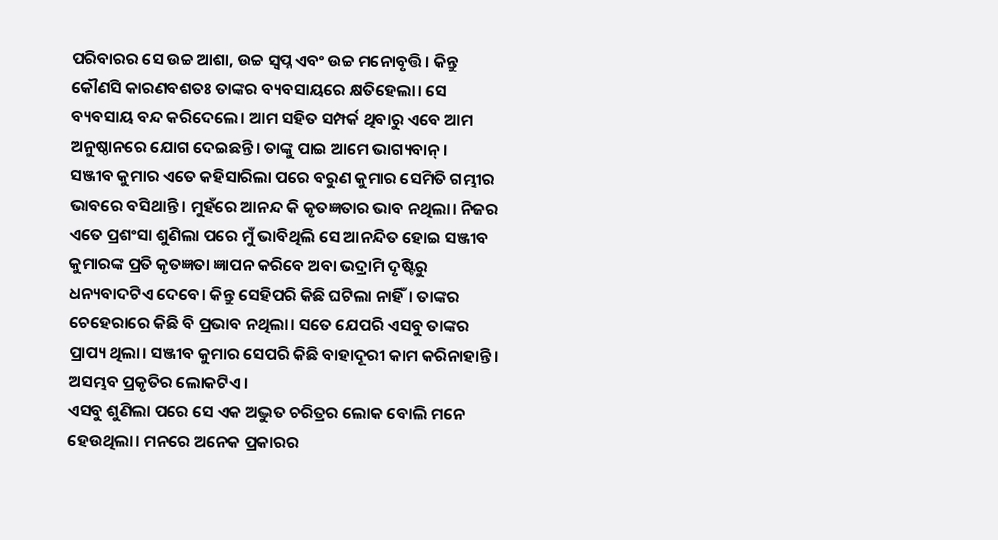ପରିବାରର ସେ ଉଚ୍ଚ ଆଶା, ଉଚ୍ଚ ସ୍ୱପ୍ନ ଏବଂ ଉଚ୍ଚ ମନୋବୃତ୍ତି। କିନ୍ତୁ କୌଣସି କାରଣବଶତଃ ତାଙ୍କର ବ୍ୟବସାୟରେ କ୍ଷତିହେଲା। ସେ ବ୍ୟବସାୟ ବନ୍ଦ କରିଦେଲେ। ଆମ ସହିତ ସମ୍ପର୍କ ଥିବାରୁ ଏବେ ଆମ ଅନୁଷ୍ଠାନରେ ଯୋଗ ଦେଇଛନ୍ତି। ତାଙ୍କୁ ପାଇ ଆମେ ଭାଗ୍ୟବାନ୍ ।
ସଞ୍ଜୀବ କୁମାର ଏତେ କହିସାରିଲା ପରେ ବରୁଣ କୁମାର ସେମିତି ଗମ୍ଭୀର ଭାବରେ ବସିଥାନ୍ତି। ମୁହଁରେ ଆନନ୍ଦ କି କୃତଜ୍ଞତାର ଭାବ ନଥିଲା। ନିଜର ଏତେ ପ୍ରଶଂସା ଶୁଣିଲା ପରେ ମୁଁ ଭାବିଥିଲି ସେ ଆନନ୍ଦିତ ହୋଇ ସଞ୍ଜୀବ କୁମାରଙ୍କ ପ୍ରତି କୃତଜ୍ଞତା ଜ୍ଞାପନ କରିବେ ଅବା ଭଦ୍ରାମି ଦୃଷ୍ଟିରୁ ଧନ୍ୟବାଦଟିଏ ଦେବେ। କିନ୍ତୁ ସେହିପରି କିଛି ଘଟିଲା ନାହିଁ। ତାଙ୍କର ଚେହେରାରେ କିଛି ବି ପ୍ରଭାବ ନଥିଲା। ସତେ ଯେପରି ଏସବୁ ତାଙ୍କର ପ୍ରାପ୍ୟ ଥିଲା। ସଞ୍ଜୀବ କୁମାର ସେପରି କିଛି ବାହାଦୂରୀ କାମ କରିନାହାନ୍ତି। ଅସମ୍ଭବ ପ୍ରକୃତିର ଲୋକଟିଏ।
ଏସବୁ ଶୁଣିଲା ପରେ ସେ ଏକ ଅଦ୍ଭୁତ ଚରିତ୍ରର ଲୋକ ବୋଲି ମନେ ହେଉଥିଲା। ମନରେ ଅନେକ ପ୍ରକାରର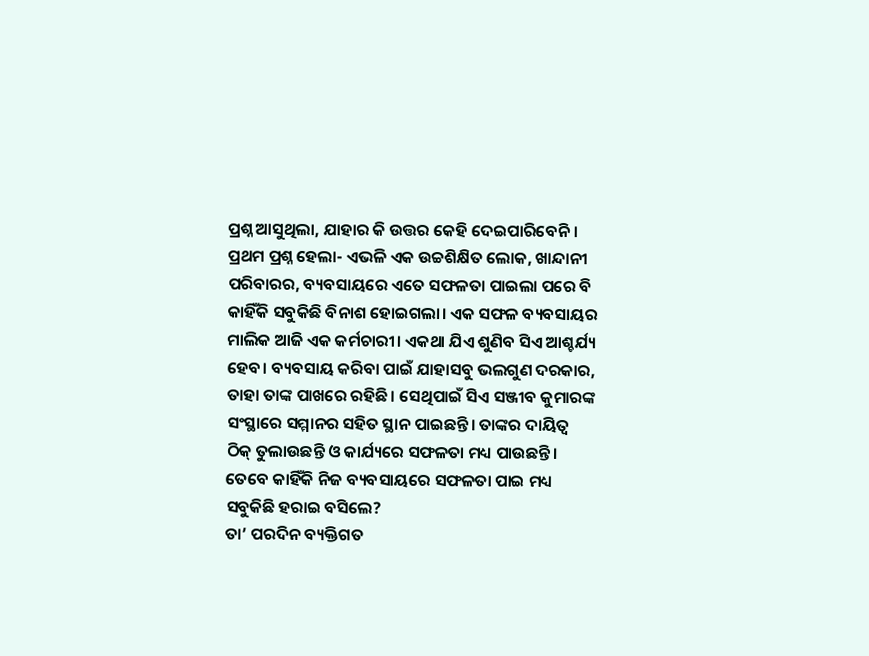ପ୍ରଶ୍ନ ଆସୁଥିଲା, ଯାହାର କି ଉତ୍ତର କେହି ଦେଇପାରିବେନି। ପ୍ରଥମ ପ୍ରଶ୍ନ ହେଲା- ଏଭଳି ଏକ ଉଚ୍ଚଶିକ୍ଷିତ ଲୋକ, ଖାନ୍ଦାନୀ ପରିବାରର, ବ୍ୟବସାୟରେ ଏତେ ସଫଳତା ପାଇଲା ପରେ ବି କାହିଁକି ସବୁକିଛି ବିନାଶ ହୋଇଗଲା। ଏକ ସଫଳ ବ୍ୟବସାୟର ମାଲିକ ଆଜି ଏକ କର୍ମଚାରୀ। ଏକଥା ଯିଏ ଶୁଣିବ ସିଏ ଆଶ୍ଚର୍ଯ୍ୟ ହେବ। ବ୍ୟବସାୟ କରିବା ପାଇଁ ଯାହାସବୁ ଭଲଗୁଣ ଦରକାର, ତାହା ତାଙ୍କ ପାଖରେ ରହିଛି। ସେଥିପାଇଁ ସିଏ ସଞ୍ଜୀବ କୁମାରଙ୍କ ସଂସ୍ଥାରେ ସମ୍ମାନର ସହିତ ସ୍ଥାନ ପାଇଛନ୍ତି। ତାଙ୍କର ଦାୟିତ୍ୱ ଠିକ୍ ତୁଲାଉଛନ୍ତି ଓ କାର୍ଯ୍ୟରେ ସଫଳତା ମଧ୍ୟ ପାଉଛନ୍ତି। ତେବେ କାହିଁକି ନିଜ ବ୍ୟବସାୟରେ ସଫଳତା ପାଇ ମଧ୍ୟ ସବୁକିଛି ହରାଇ ବସିଲେ?
ତା’ ପରଦିନ ବ୍ୟକ୍ତିଗତ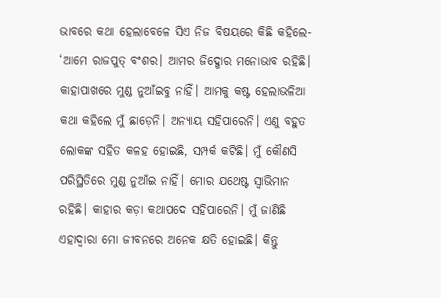ଭାବରେ କଥା ହେଲାବେଳେ ସିଏ ନିଜ ବିଷୟରେ କିଛି କହିଲେ- ‘ଆମେ ରାଜପୁତ୍ ବଂଶର। ଆମର ଜିଦ୍ଖୋର ମନୋଭାବ ରହିଛି। କାହାପାଖରେ ମୁଣ୍ଡ ନୁଆଁଇବୁ ନାହିଁ। ଆମକୁ କଷ୍ଟ ହେଲାଭଳିଆ କଥା କହିଲେ ମୁଁ ଛାଡ଼େନି। ଅନ୍ୟାୟ ସହିପାରେନି। ଏଣୁ ବହୁତ ଲୋକଙ୍କ ସହିତ କଳହ ହୋଇଛି, ସମ୍ପର୍କ କଟିଛି। ମୁଁ କୌଣସି ପରିସ୍ଥିତିରେ ମୁଣ୍ଡ ନୁଆଁଇ ନାହିଁ। ମୋର ଯଥେଷ୍ଟ ସ୍ୱାଭିମାନ ରହିଛି। କାହାର କଡ଼ା କଥାପଦେ ସହିପାରେନି। ମୁଁ ଜାଣିଛି ଏହାଦ୍ୱାରା ମୋ ଜୀବନରେ ଅନେକ କ୍ଷତି ହୋଇଛି। କିନ୍ତୁ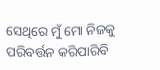ସେଥିରେ ମୁଁ ମୋ ନିଜକୁ ପରିବର୍ତ୍ତନ କରିପାରିବି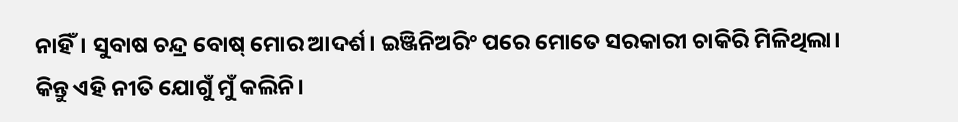ନାହିଁ। ସୁବାଷ ଚନ୍ଦ୍ର ବୋଷ୍ ମୋର ଆଦର୍ଶ। ଇଞ୍ଜିନିଅରିଂ ପରେ ମୋତେ ସରକାରୀ ଚାକିରି ମିଳିଥିଲା। କିନ୍ତୁ ଏହି ନୀତି ଯୋଗୁଁ ମୁଁ କଲିନି।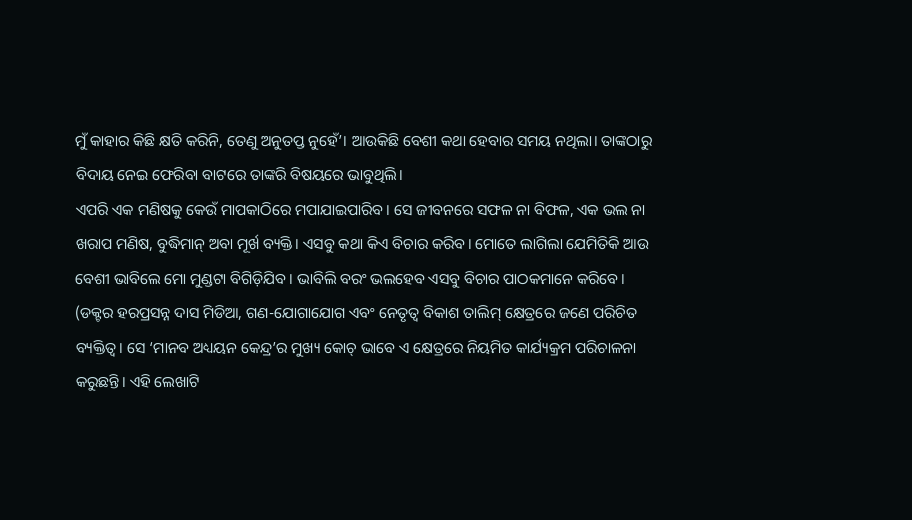ମୁଁ କାହାର କିଛି କ୍ଷତି କରିନି, ତେଣୁ ଅନୁତପ୍ତ ନୁହେଁ’। ଆଉକିଛି ବେଶୀ କଥା ହେବାର ସମୟ ନଥିଲା। ତାଙ୍କଠାରୁ ବିଦାୟ ନେଇ ଫେରିବା ବାଟରେ ତାଙ୍କରି ବିଷୟରେ ଭାବୁଥିଲି।
ଏପରି ଏକ ମଣିଷକୁ କେଉଁ ମାପକାଠିରେ ମପାଯାଇପାରିବ। ସେ ଜୀବନରେ ସଫଳ ନା ବିଫଳ, ଏକ ଭଲ ନା ଖରାପ ମଣିଷ, ବୁଦ୍ଧିମାନ୍ ଅବା ମୂର୍ଖ ବ୍ୟକ୍ତି। ଏସବୁ କଥା କିଏ ବିଚାର କରିବ। ମୋତେ ଲାଗିଲା ଯେମିତିକି ଆଉ ବେଶୀ ଭାବିଲେ ମୋ ମୁଣ୍ଡଟା ବିଗିଡ଼ିଯିବ। ଭାବିଲି ବରଂ ଭଲହେବ ଏସବୁ ବିଚାର ପାଠକମାନେ କରିବେ।
(ଡକ୍ଟର ହରପ୍ରସନ୍ନ ଦାସ ମିଡିଆ, ଗଣ-ଯୋଗାଯୋଗ ଏବଂ ନେତୃତ୍ୱ ବିକାଶ ତାଲିମ୍ କ୍ଷେତ୍ରରେ ଜଣେ ପରିଚିତ ବ୍ୟକ୍ତିତ୍ୱ। ସେ ‘ମାନବ ଅଧ୍ୟୟନ କେନ୍ଦ୍ର’ର ମୁଖ୍ୟ କୋଚ୍ ଭାବେ ଏ କ୍ଷେତ୍ରରେ ନିୟମିତ କାର୍ଯ୍ୟକ୍ରମ ପରିଚାଳନା କରୁଛନ୍ତି। ଏହି ଲେଖାଟି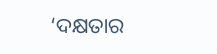‘ଦକ୍ଷତାର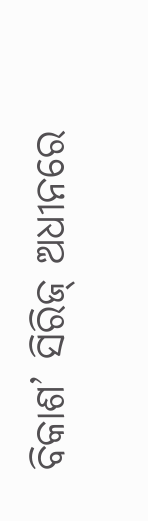ବିକାଶ’ ସିରିଜ୍ ଅଧୀନରେ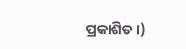ପ୍ରକାଶିତ।)